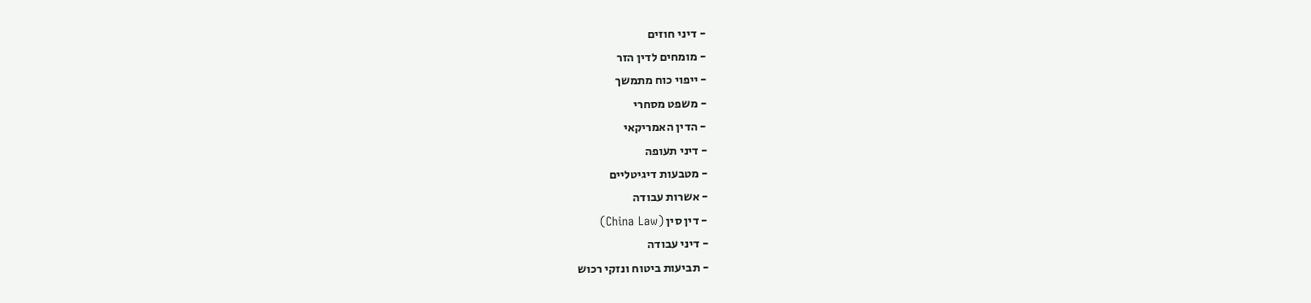- דיני חוזים
- מומחים לדין הזר
- ייפוי כוח מתמשך
- משפט מסחרי
- הדין האמריקאי
- דיני תעופה
- מטבעות דיגיטליים
- אשרות עבודה
- דין סין (China Law)
- דיני עבודה
- תביעות ביטוח ונזקי רכוש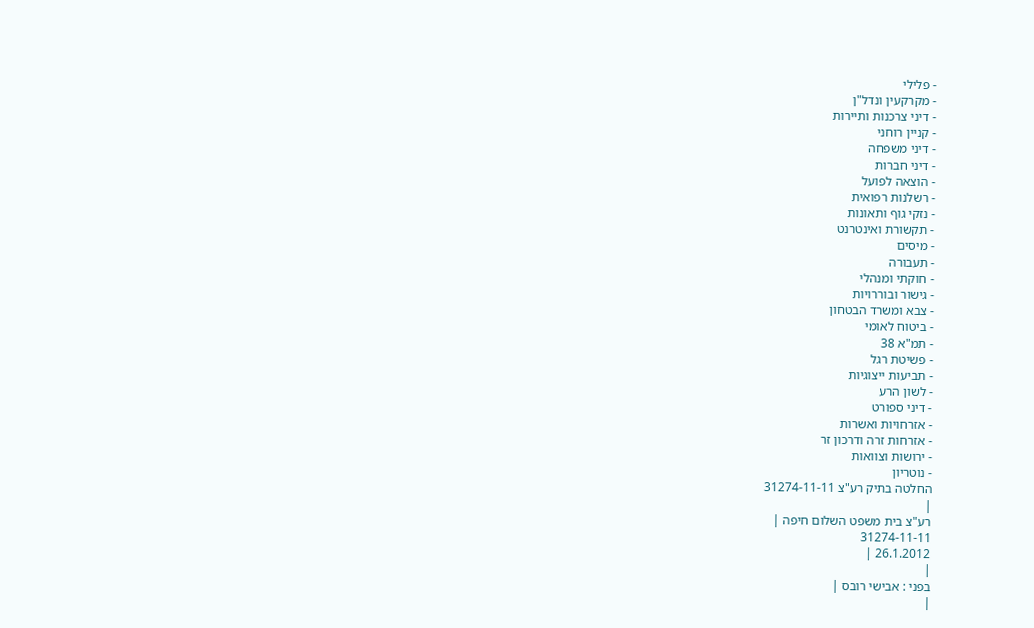- פלילי
- מקרקעין ונדל"ן
- דיני צרכנות ותיירות
- קניין רוחני
- דיני משפחה
- דיני חברות
- הוצאה לפועל
- רשלנות רפואית
- נזקי גוף ותאונות
- תקשורת ואינטרנט
- מיסים
- תעבורה
- חוקתי ומנהלי
- גישור ובוררויות
- צבא ומשרד הבטחון
- ביטוח לאומי
- תמ"א 38
- פשיטת רגל
- תביעות ייצוגיות
- לשון הרע
- דיני ספורט
- אזרחויות ואשרות
- אזרחות זרה ודרכון זר
- ירושות וצוואות
- נוטריון
החלטה בתיק רע"צ 31274-11-11
|
רע"צ בית משפט השלום חיפה |
31274-11-11
26.1.2012 |
|
בפני : אבישי רובס |
|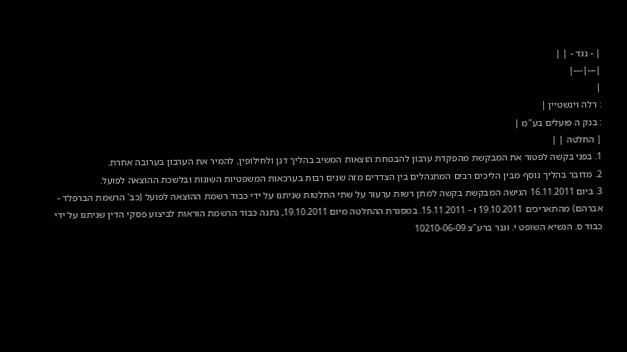| - נגד - | |
|---|---|
|
: רלה וינשטיין |
: בנק ה פועלים בע"מ |
| החלטה | |
1. בפני בקשה לפטור את המבקשת מהפקדת ערבון להבטחת הוצאות המשיב בהליך דנן ולחילופין, להמיר את הערבון בערובה אחרת.
2. מדובר בהליך נוסף מבין הליכים רבים המתנהלים בין הצדדים מזה שנים רבות בערכאות המשפטיות השונות ובלשכת ההוצאה לפועל.
3. ביום 16.11.2011 הגישה המבקשת בקשה למתן רשות ערעור על שתי החלטות שניתנו על ידי כבוד רשמת ההוצאה לפועל (כב' הרשמת הברפלד - אברהם) מהתאריכים 19.10.2011 ו - 15.11.2011. במסגרת ההחלטה מיום 19.10.2011, נתנה כבוד הרשמת הוראות לביצוע פסקי הדין שניתנו על ידי כבוד ס. הנשיא השופט י. וגנר ברע"צ 10210-06-09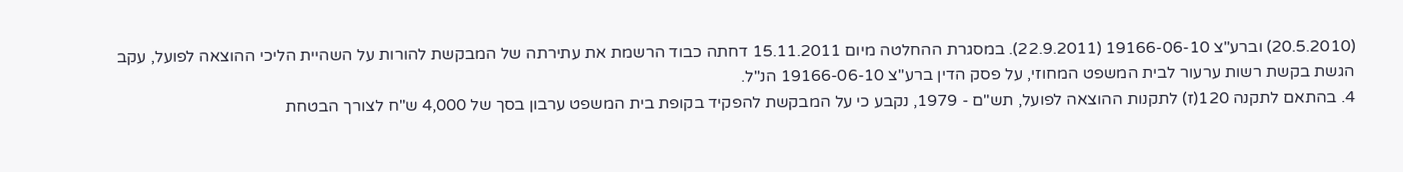(20.5.2010) וברע"צ 19166-06-10 (22.9.2011). במסגרת ההחלטה מיום 15.11.2011 דחתה כבוד הרשמת את עתירתה של המבקשת להורות על השהיית הליכי ההוצאה לפועל, עקב הגשת בקשת רשות ערעור לבית המשפט המחוזי, על פסק הדין ברע"צ 19166-06-10 הנ"ל.
4. בהתאם לתקנה 120(ז) לתקנות ההוצאה לפועל, תש"ם - 1979, נקבע כי על המבקשת להפקיד בקופת בית המשפט ערבון בסך של 4,000 ש"ח לצורך הבטחת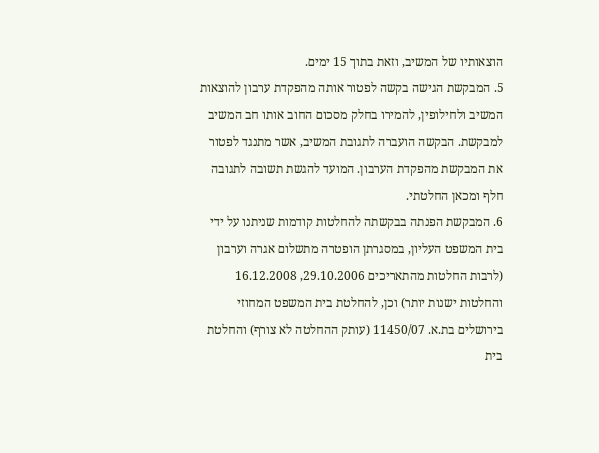הוצאותיו של המשיב, וזאת בתוך 15 ימים.
5. המבקשת הגישה בקשה לפטור אותה מהפקדת ערבון להוצאות המשיב ולחילופין, להמירו בחלק מסכום החוב אותו חב המשיב למבקשת. הבקשה הועברה לתגובת המשיב, אשר מתנגד לפטור את המבקשת מהפקדת הערבון. המועד להגשת תשובה לתגובה חלף ומכאן החלטתי.
6. המבקשת הפנתה בבקשתה להחלטות קודמות שניתנו על ידי בית המשפט העליון, במסגרתן הופטרה מתשלום אגרה וערבון (לרבות החלטות מהתאריכים 29.10.2006, 16.12.2008 והחלטות ישנות יותר) וכן, להחלטת בית המשפט המחוזי בירושלים בת.א. 11450/07 (עותק ההחלטה לא צורף) והחלטת בית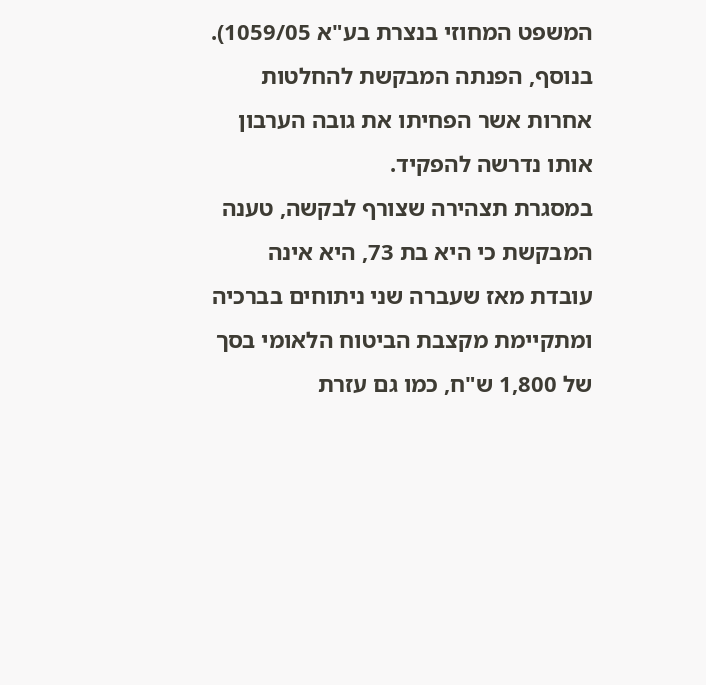המשפט המחוזי בנצרת בע"א 1059/05). בנוסף, הפנתה המבקשת להחלטות אחרות אשר הפחיתו את גובה הערבון אותו נדרשה להפקיד.
במסגרת תצהירה שצורף לבקשה, טענה המבקשת כי היא בת 73, היא אינה עובדת מאז שעברה שני ניתוחים בברכיה ומתקיימת מקצבת הביטוח הלאומי בסך של 1,800 ש"ח, כמו גם עזרת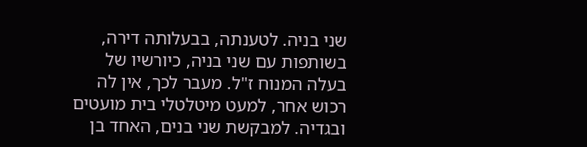שני בניה. לטענתה, בבעלותה דירה, בשותפות עם שני בניה, כיורשיו של בעלה המנוח ז"ל. מעבר לכך, אין לה רכוש אחר, למעט מיטלטלי בית מועטים ובגדיה. למבקשת שני בנים, האחד בן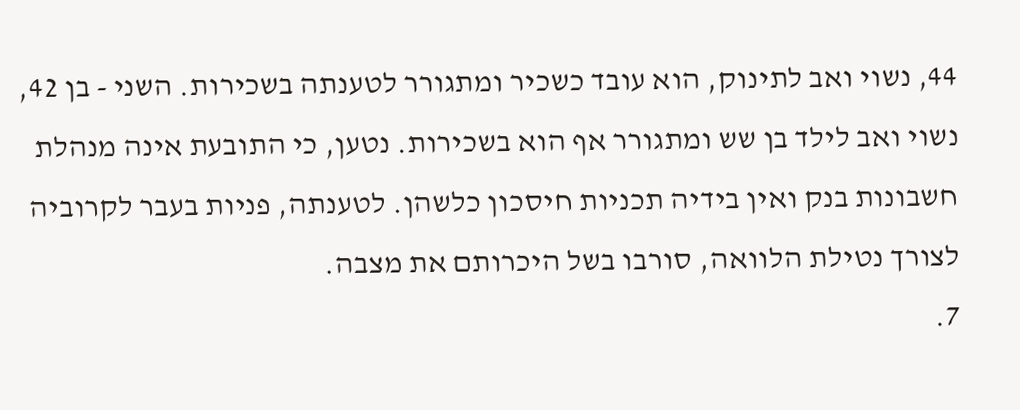44, נשוי ואב לתינוק, הוא עובד כשכיר ומתגורר לטענתה בשכירות. השני - בן 42, נשוי ואב לילד בן שש ומתגורר אף הוא בשכירות. נטען, כי התובעת אינה מנהלת חשבונות בנק ואין בידיה תכניות חיסכון כלשהן. לטענתה, פניות בעבר לקרוביה לצורך נטילת הלוואה, סורבו בשל היכרותם את מצבה.
7.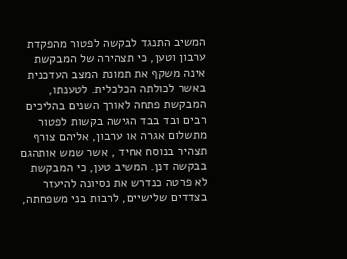המשיב התנגד לבקשה לפטור מהפקדת ערבון וטען, כי תצהירה של המבקשת אינה משקף את תמונת המצב העדכנית באשר לכולתה הכלכלית. לטענתו, המבקשת פתחה לאורך השנים בהליכים רבים ובד בבד הגישה בקשות לפטור מתשלום אגרה או ערבון, אליהם צורף תצהיר בנוסח אחיד , אשר שמש אותהגם בבקשה דנן. המשיב טען, כי המבקשת לא פרטה כנדרש את נסיונה להיעזר בצדדים שלישיים, לרבות בני משפחתה,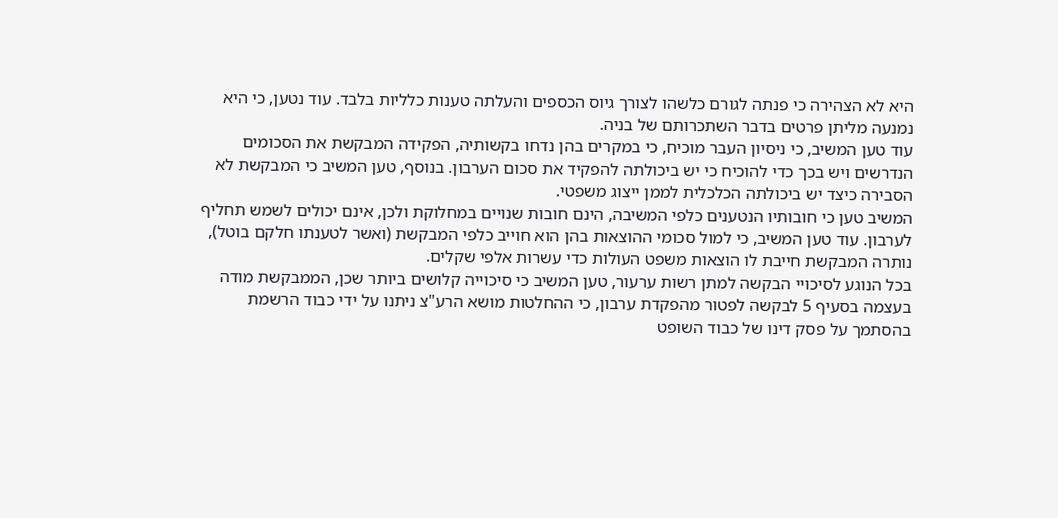היא לא הצהירה כי פנתה לגורם כלשהו לצורך גיוס הכספים והעלתה טענות כלליות בלבד. עוד נטען, כי היא נמנעה מליתן פרטים בדבר השתכרותם של בניה.
עוד טען המשיב, כי ניסיון העבר מוכיח, כי במקרים בהן נדחו בקשותיה, הפקידה המבקשת את הסכומים הנדרשים ויש בכך כדי להוכיח כי יש ביכולתה להפקיד את סכום הערבון. בנוסף, טען המשיב כי המבקשת לא הסבירה כיצד יש ביכולתה הכלכלית לממן ייצוג משפטי.
המשיב טען כי חובותיו הנטענים כלפי המשיבה, הינם חובות שנויים במחלוקת ולכן, אינם יכולים לשמש תחליף לערבון. עוד טען המשיב, כי למול סכומי ההוצאות בהן הוא חוייב כלפי המבקשת (ואשר לטענתו חלקם בוטל), נותרה המבקשת חייבת לו הוצאות משפט העולות כדי עשרות אלפי שקלים.
בכל הנוגע לסיכויי הבקשה למתן רשות ערעור, טען המשיב כי סיכוייה קלושים ביותר שכן, הממבקשת מודה בעצמה בסעיף 5 לבקשה לפטור מהפקדת ערבון, כי ההחלטות מושא הרע"צ ניתנו על ידי כבוד הרשמת בהסתמך על פסק דינו של כבוד השופט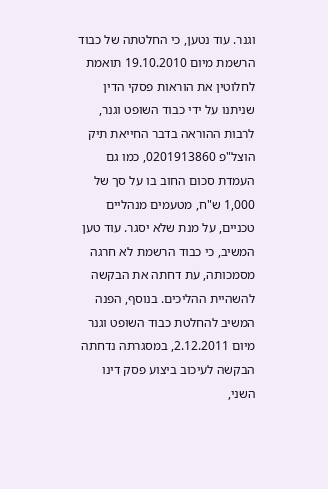וגנר. עוד נטען, כי החלטתה של כבוד הרשמת מיום 19.10.2010 תואמת לחלוטין את הוראות פסקי הדין שניתנו על ידי כבוד השופט וגנר, לרבות ההוראה בדבר החייאת תיק הוצל"פ 0201913860, כמו גם העמדת סכום החוב בו על סך של 1,000 ש"ח, מטעמים מנהליים טכניים, על מנת שלא יסגר. עוד טען המשיב, כי כבוד הרשמת לא חרגה מסמכותה, עת דחתה את הבקשה להשהיית ההליכים. בנוסף, הפנה המשיב להחלטת כבוד השופט וגנר מיום 2.12.2011, במסגרתה נדחתה הבקשה לעיכוב ביצוע פסק דינו השני,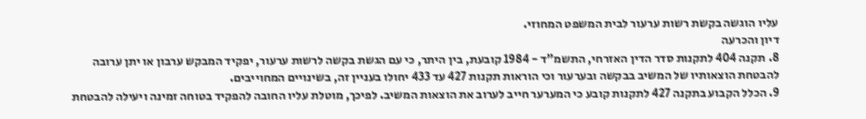עליו הוגשה בקשת רשות ערעור לבית המשפט המחוזי.
דיון והכרעה
8. תקנה 404 לתקנות סדר הדין האזרחי, התשמ"ד - 1984 קובעת, בין היתר, כי עם הגשת בקשה לרשות ערעור, יפקיד המבקש ערבון או יתן ערובה להבטחת הוצאותיו של המשיב בבקשה ובערעור וכי הוראות תקנות 427 עד 433 יחולו בעניין זה, בשינויים המחוייבים.
9. הכלל הקבוע בתקנה 427 לתקנות קובע כי המערער חייב לערוב את הוצאות המשיב. לפיכך, מוטלת עליו החובה להפקיד בטוחה זמינה ויעילה להבטחת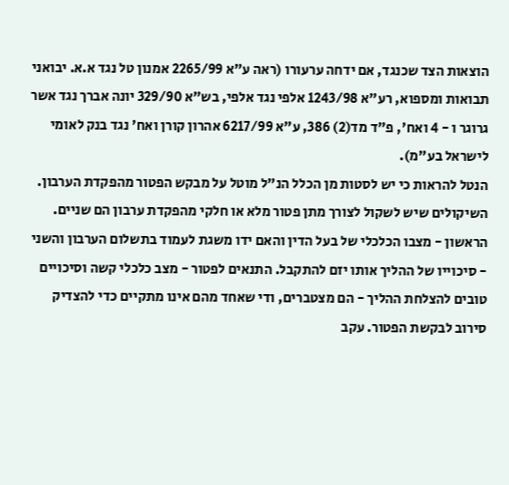הוצאות הצד שכנגד, אם ידחה ערעורו (ראה ע"א 2265/99 אמנון טל נגד א.א. יבואני תבואות ומספוא, רע"א 1243/98 אלפי נגד אלפי, בש"א 329/90 יונה אברך נגד אשר גרוגר ו - 4 ואח', פ"ד מד(2) 386, ע"א 6217/99 אהרון קורן ואח' נגד בנק לאומי לישראל בע"מ).
הנטל להראות כי יש לסטות מן הכלל הנ"ל מוטל על מבקש הפטור מהפקדת הערבון. השיקולים שיש לשקול לצורך מתן פטור מלא או חלקי מהפקדת ערבון הם שניים. הראשון - מצבו הכלכלי של בעל הדין והאם ידו משגת לעמוד בתשלום הערבון והשני - סיכוייו של ההליך אותו יזם להתקבל. התנאים לפטור - מצב כלכלי קשה וסיכויים טובים להצלחת ההליך - הם מצטברים, ודי שאחד מהם אינו מתקיים כדי להצדיק סירוב לבקשת הפטור. עקב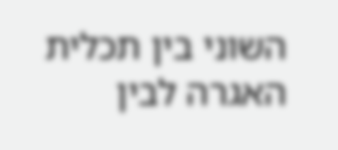השוני בין תכלית האגרה לבין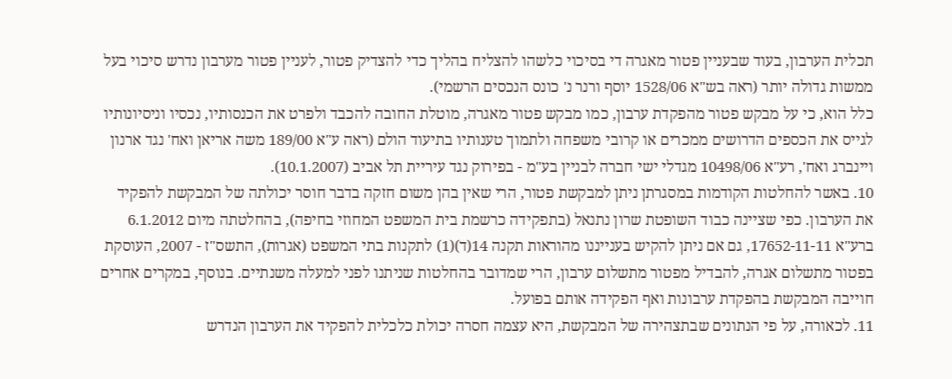תכלית הערבון, בעוד שבעניין פטור מאגרה די בסיכוי כלשהו להצליח בהליך כדי להצדיק פטור, לעניין פטור מערבון נדרש סיכוי בעל ממשות גדולה יותר (ראה בש"א 1528/06 יוסף ורנר נ' כונס הנכסים הרשמי).
כלל הוא, כי על מבקש פטור מהפקדת ערבון, כמו מבקש פטור מאגרה, מוטלת החובה להכבד ולפרט את הכנסותיו, נכסיו וניסיונותיו לגייס את הכספים הדרושים ממכרים או קרובי משפחה ולתמוך טענותיו בתיעוד הולם (ראה ע"א 189/00 משה אריאן ואח' נגד ארנון ויינברג ואח', רע"א 10498/06 מגדלי ישי חברה לבניין בע"מ - בפירוק נגד עיריית תל אביב (10.1.2007).
10. באשר להחלטות הקודמות במסגרתן ניתן למבקשת פטור, הרי שאין בהן משום חזקה בדבר חוסר יכולתה של המבקשת להפקיד את הערבון. כפי שציינה כבוד השופטת שרון נתנאל (בתפקידה כרשמת בית המשפט המחוזי בחיפה), בהחלטתה מיום 6.1.2012 ברע"א 17652-11-11, גם אם ניתן להקיש בענייננו מהוראות תקנה 14(ד)(1) לתקנות בתי המשפט (אגרות), התשס"ז - 2007, העוסקת בפטור מתשלום אגרה, להבדיל מפטור מתשלום ערבון, הרי שמדובר בהחלטות שניתנו לפני למעלה משנתיים. בנוסף, במקרים אחרים חוייבה המבקשת בהפקדת ערבונות ואף הפקידה אותם בפועל.
11. לכאורה, על פי הנתונים שבתצהירה של המבקשת, היא עצמה חסרה יכולת כלכלית להפקיד את הערבון הנדרש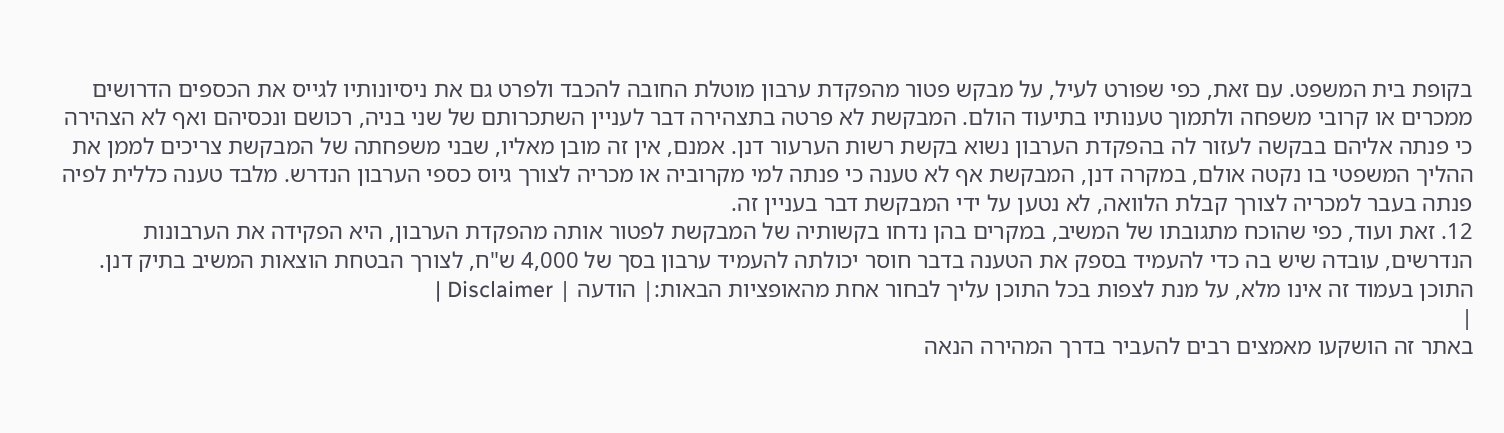בקופת בית המשפט. עם זאת, כפי שפורט לעיל, על מבקש פטור מהפקדת ערבון מוטלת החובה להכבד ולפרט גם את ניסיונותיו לגייס את הכספים הדרושים ממכרים או קרובי משפחה ולתמוך טענותיו בתיעוד הולם. המבקשת לא פרטה בתצהירה דבר לעניין השתכרותם של שני בניה, רכושם ונכסיהם ואף לא הצהירה כי פנתה אליהם בבקשה לעזור לה בהפקדת הערבון נשוא בקשת רשות הערעור דנן. אמנם, אין זה מובן מאליו, שבני משפחתה של המבקשת צריכים לממן את ההליך המשפטי בו נקטה אולם, במקרה דנן, המבקשת אף לא טענה כי פנתה למי מקרוביה או מכריה לצורך גיוס כספי הערבון הנדרש. מלבד טענה כללית לפיה פנתה בעבר למכריה לצורך קבלת הלוואה, לא נטען על ידי המבקשת דבר בעניין זה.
12. זאת ועוד, כפי שהוכח מתגובתו של המשיב, במקרים בהן נדחו בקשותיה של המבקשת לפטור אותה מהפקדת הערבון, היא הפקידה את הערבונות הנדרשים, עובדה שיש בה כדי להעמיד בספק את הטענה בדבר חוסר יכולתה להעמיד ערבון בסך של 4,000 ש"ח, לצורך הבטחת הוצאות המשיב בתיק דנן.
התוכן בעמוד זה אינו מלא, על מנת לצפות בכל התוכן עליך לבחור אחת מהאופציות הבאות:| הודעה | Disclaimer |
|
באתר זה הושקעו מאמצים רבים להעביר בדרך המהירה הנאה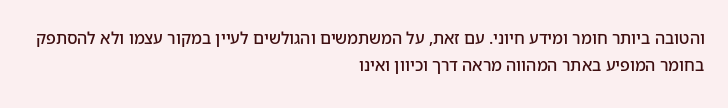והטובה ביותר חומר ומידע חיוני. עם זאת, על המשתמשים והגולשים לעיין במקור עצמו ולא להסתפק בחומר המופיע באתר המהווה מראה דרך וכיוון ואינו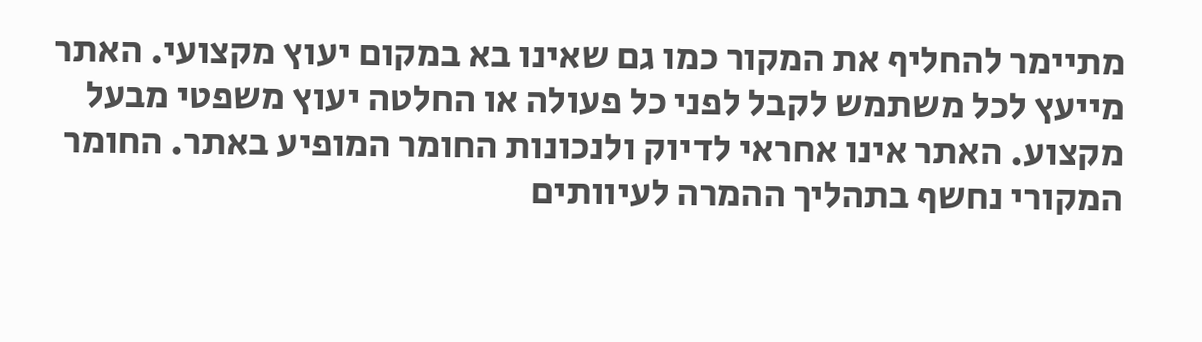מתיימר להחליף את המקור כמו גם שאינו בא במקום יעוץ מקצועי. האתר מייעץ לכל משתמש לקבל לפני כל פעולה או החלטה יעוץ משפטי מבעל מקצוע. האתר אינו אחראי לדיוק ולנכונות החומר המופיע באתר. החומר המקורי נחשף בתהליך ההמרה לעיוותים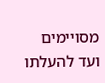מסויימים ועד להעלתו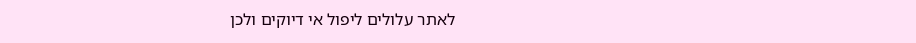לאתר עלולים ליפול אי דיוקים ולכן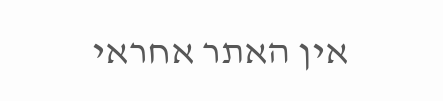אין האתר אחראי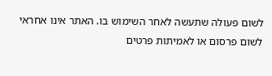לשום פעולה שתעשה לאחר השימוש בו. האתר אינו אחראי לשום פרסום או לאמיתות פרטים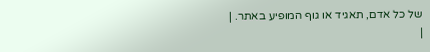של כל אדם, תאגיד או גוף המופיע באתר. |
|